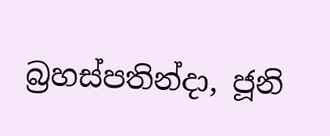බ්‍රහස්පතින්දා, ජූනි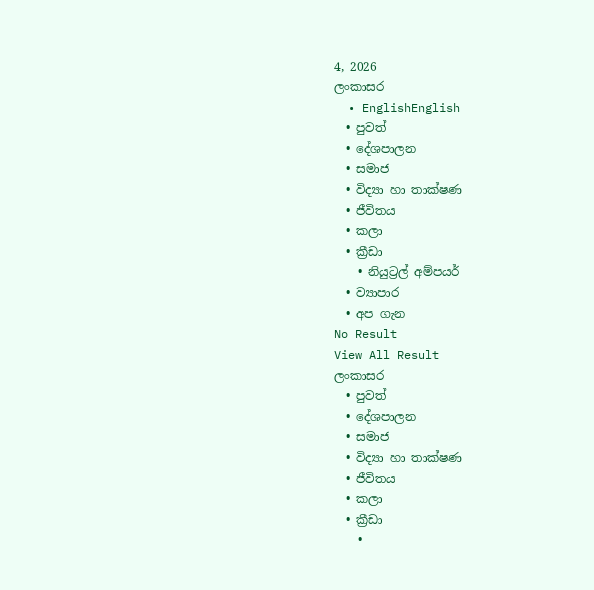4, 2026
ලංකාසර
  • EnglishEnglish
  • පුවත්
  • දේශපාලන
  • සමාජ
  • විද්‍යා හා තාක්ෂණ
  • ජීවිතය
  • කලා
  • ක්‍රීඩා
    • නියුට්‍රල් අම්පයර්
  • ව්‍යාපාර
  • අප ගැන
No Result
View All Result
ලංකාසර
  • පුවත්
  • දේශපාලන
  • සමාජ
  • විද්‍යා හා තාක්ෂණ
  • ජීවිතය
  • කලා
  • ක්‍රීඩා
    •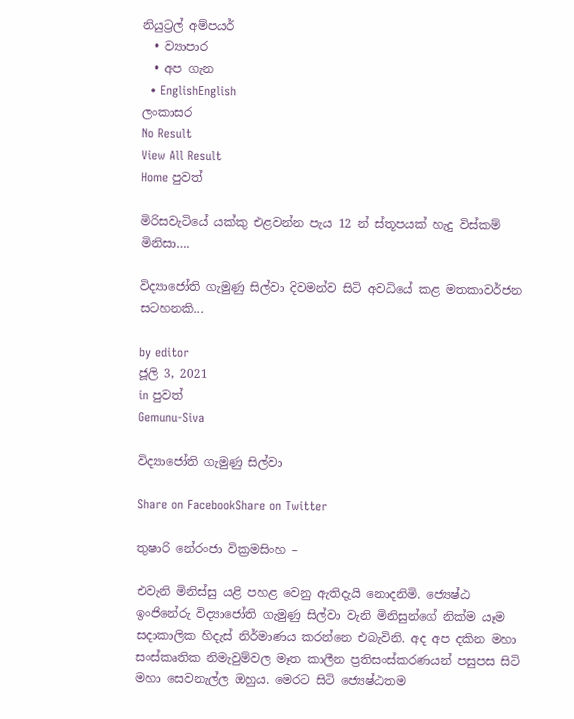නියුට්‍රල් අම්පයර්
  • ව්‍යාපාර
  • අප ගැන
  • EnglishEnglish
ලංකාසර
No Result
View All Result
Home පුවත්

මිරිසවැටියේ යක්කු එළවන්න පැය 12 න් ස්තූපයක් හැදු විස්කම් මිනිසා….

විද්‍යාජෝති ගැමුණු සිල්වා දිවමන්ව සිටි අවධියේ කළ මතකාවර්ජන සටහනකි...

by editor
ජූලි 3, 2021
in පුවත්
Gemunu-Siva

විද්‍යාජෝති ගැමුණු සිල්වා

Share on FacebookShare on Twitter

තුෂාරි නේරංජා වික්‍රමසිංහ –

එවැනි මිනිස්සු යළි පහළ වෙනු ඇතිදැයි නොදනිමි. ජ්‍යෙෂ්ඨ ඉංජිනේරු විද්‍යාජෝති ගැමුණු සිල්වා වැනි මිනිසුන්ගේ නික්ම යෑම සදාකාලික හිදැස් නිර්මාණය කරන්නෙ එබැවිනි. අද අප දකින මහා සංස්කෘතික නිමැවුම්වල මෑත කාලීන ප්‍රතිසංස්කරණයන් පසුපස සිටි මහා සෙවනැල්ල ඔහුය. මෙරට සිටි ජ්‍යෙෂ්ඨතම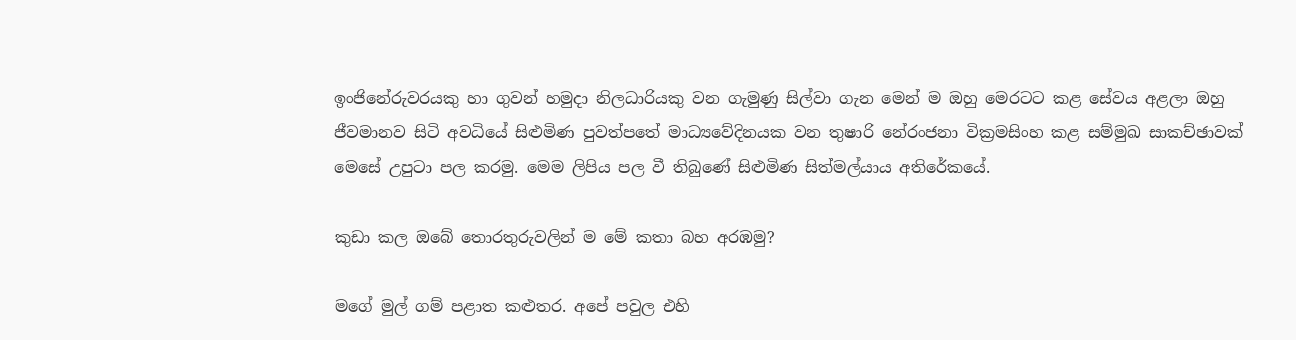ඉංජිනේරුවරයකු හා ගුවන් හමුදා නිලධාරියකු වන ගැමුණු සිල්වා ගැන මෙන් ම ඔහු මෙරටට කළ සේවය අළලා ඔහු ජීවමානව සිටි අවධියේ සිළුමිණ පුවත්පතේ මාධ්‍යවේදිනයක වන තුෂාරි නේරංජනා වික්‍රමසිංහ කළ සම්මුඛ සාකච්ඡාවක් මෙසේ උපුටා පල කරමු. මෙම ලිපිය පල වී තිබුණේ සිළුමිණ සිත්මල්යාය අතිරේකයේ.

කුඩා කල ඔබේ තොරතුරුවලින් ම මේ කතා බහ අරඹමු?

මගේ මුල් ගම් පළාත කළුතර. අපේ පවුල එහි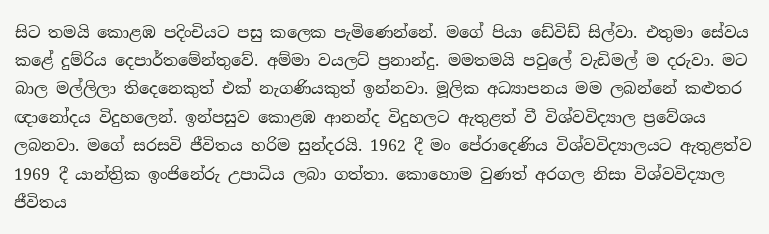සිට තමයි කොළඹ පදිංචියට පසු කලෙක පැමිණෙන්නේ. මගේ පියා ඩේවිඩ් සිල්වා. එතුමා සේවය කළේ දුම්රිය දෙපාර්තමේන්තුවේ. අම්මා වයලට් ප්‍රනාන්දු. මමතමයි පවුලේ වැඩිමල් ම දරුවා. මට බාල මල්ලිලා තිදෙනෙකුත් එක් නැගණියකුත් ඉන්නවා. මූලික අධ්‍යාපනය මම ලබන්නේ කළුතර ඥානෝදය විදුහලෙන්. ඉන්පසුව කොළඹ ආනන්ද විදුහලට ඇතුළත් වී විශ්වවිද්‍යාල ප්‍රවේශය ලබනවා. මගේ සරසවි ජීවිතය හරිම සුන්දරයි. 1962 දී මං පේරාදෙණිය විශ්වවිද්‍යාලයට ඇතුළත්ව 1969 දී යාන්ත්‍රික ඉංජිනේරු උපාධිය ලබා ගත්තා. කොහොම වුණත් අරගල නිසා විශ්වවිද්‍යාල ජීවිතය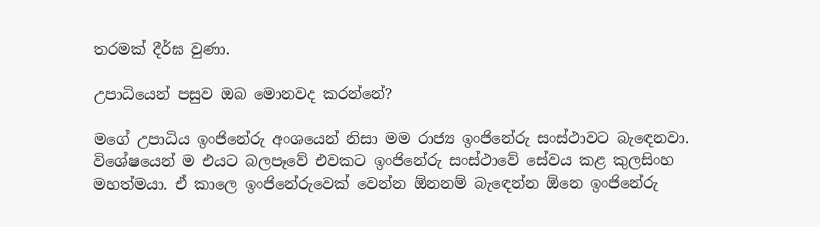තරමක් දීර්ඝ වුණා.

උපාධියෙන් පසුව ඔබ මොනවද කරන්නේ?

මගේ උපාධිය ඉංජිනේරු අංශයෙන් නිසා මම රාජ්‍ය ඉංජිනේරු සංස්ථාවට බැ‍ඳෙනවා. විශේෂයෙන් ම එයට බලපෑවේ එවකට ඉංජිනේරු සංස්ථාවේ සේවය කළ කුලසිංහ මහත්මයා. ඒ කාලෙ ඉංජිනේරුවෙක් වෙන්න ඕනනම් බැ‍ඳෙන්න ඕනෙ ඉංජිනේරු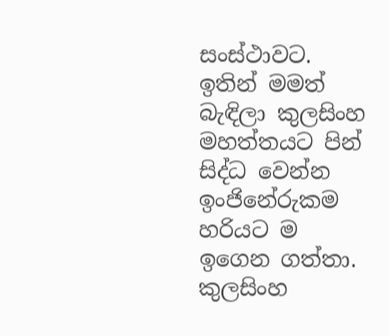සංස්ථාවට. ඉතින් මමත් බැඳිලා කුලසිංහ මහත්තයට පින් සිද්ධ වෙන්න ඉංජිනේරු‍කම හරියට ම ඉගෙන ගත්තා. කුලසිංහ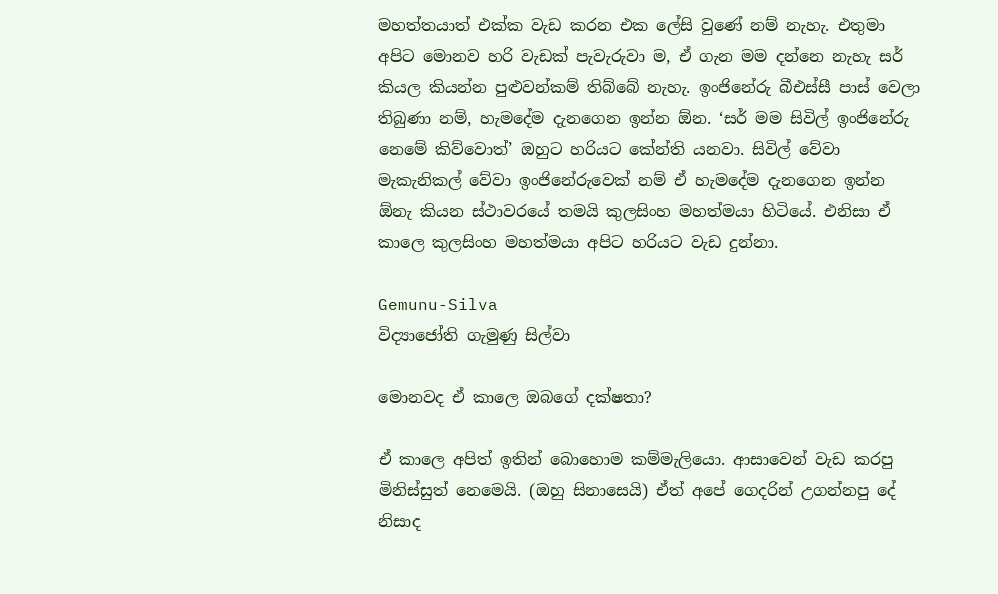මහත්තයාත් එක්ක වැඩ කරන එක ලේසි වුණේ නම් නැහැ. එතුමා අපිට මොනව හරි වැඩක් පැවැරුවා ම, ඒ ගැන මම දන්නෙ නැහැ සර් කියල කියන්න පුළුවන්කම් තිබ්බේ නැහැ. ඉංජිනේරු බීඑස්සී පාස් වෙලා තිබුණා නම්, හැමදේම දැනගෙන ඉන්න ඕන. ‘සර් මම සිවිල් ඉංජිනේරු නෙමේ කිව්වොත්’ ඔහුට හරියට කේන්ති යනවා. සිවිල් වේවා මැකැනිකල් වේවා ඉංජිනේරුවෙක් නම් ඒ හැමදේම දැනගෙන ඉන්න ඕනැ කියන ස්ථාවරයේ තමයි කුලසිංහ මහත්මයා හිටියේ. එනිසා ඒ කාලෙ කුලසිංහ මහත්මයා අපිට හරියට වැඩ දුන්නා.

Gemunu-Silva
විද්‍යාජෝති ගැමුණු සිල්වා

මොනවද ඒ ක‍ාලෙ ඔබගේ දක්ෂතා?

ඒ කාලෙ අපිත් ඉතින් බොහොම කම්මැලියො. ආසාවෙන් වැඩ කරපු මිනිස්සුත් නෙමෙයි. (ඔහු සිනාසෙයි) ඒත් අපේ ගෙදරින් උගන්නපු දේ නිසාද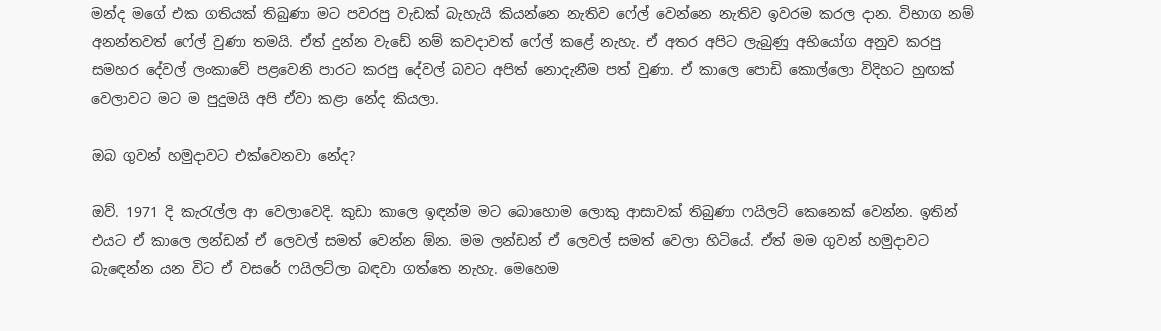මන්ද මගේ එක ගතියක් තිබුණා මට පවරපු වැඩක් බැහැයි කියන්නෙ නැතිව ෆේල් වෙන්නෙ නැතිව ඉවරම කරල දාන. විභාග නම් අනන්තවත් ෆේල් වුණා තමයි. ඒත් දුන්න වැඩේ නම් කවදාවත් ෆේල් කළේ නැහැ. ඒ අතර අපිට ලැබුණු අභියෝග අනුව කරපු සමහර දේවල් ලංක‍ාවේ පළවෙනි පාරට කරපු දේවල් බවට අපිත් නොදැනීම පත් වුණා. ඒ කාලෙ පොඩි කොල්ලො විදිහට හුඟක් වෙලාවට මට ම පුදුමයි අපි ඒවා කළා නේද කියලා.

ඔබ ගුවන් හමුදාවට එක්වෙනවා නේද?

ඔව්. 1971 දි කැරැල්ල ආ වෙලාවෙදි. කුඩා කාලෙ ඉඳන්ම මට බො‍හොම ලොකු ආසාවක් තිබුණා ෆයිලට් කෙනෙක් වෙන්න. ඉතින් එයට ඒ කාලෙ ලන්ඩන් ඒ ලෙවල් සමත් වෙන්න ඕන. මම ලන්ඩන් ඒ ලෙවල් සමත් වෙලා හිටියේ. ඒත් මම ගුවන් හමුදාවට බැ‍ඳෙන්න යන විට ඒ වසරේ ෆයිලට්ලා බඳවා ගත්තෙ නැහැ. මෙහෙම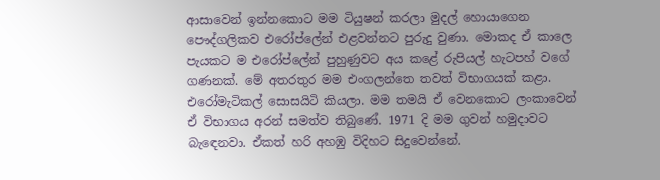ආසාවෙන් ඉන්නකොට මම ටියුෂන් කරලා මුදල් හොයාගෙන පෞද්ගලිකව එරෝප්ලේන් එළවන්නට පුරුදු වුණා. මොකද ඒ කාලෙ පැයකට ම එ‍රෝප්ලේන් පුහුණුවට අය කළේ රුපියල් හැටපහ් වගේ ගණනක්. මේ අතරතුර මම එංගලන්තෙ තවත් විභාගයක් කළා. එරෝමැටිකල් සොසයිටි කියලා. මම තමයි ඒ වෙනකොට ලංකාවෙන් ඒ විභාගය අරන් සමත්ව තිබුණේ. 1971 දි මම ගුවන් හමුදාවට බැ‍ඳෙනවා. ඒකත් හරි අහඹු විදිහට සිදුවෙන්නේ.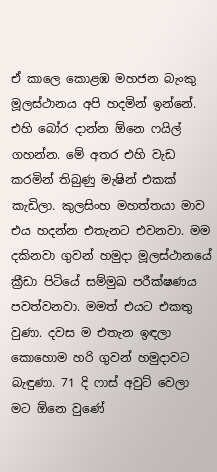ඒ කාලෙ කොළඹ මහජන බැංකු මූලස්ථානය අපි හදමින් ඉන්නේ. එහි බෝර දාන්න ඕනෙ ෆයිල් ගහන්න. මේ අතර එහි වැඩ කරමින් තිබුණු මැෂින් එකක් කැඩිලා. කුලසිංහ මහත්තයා මාව එය හදන්න එතැනට එවනවා. මම දකිනවා ගුවන් හමුදා මූලස්ථානයේ ක්‍රීඩා පිටියේ සම්මුඛ පරීක්ෂණය පවත්වනවා. මමත් එයට එකතු වුණා. දවස ම එතැන ඉඳලා කොහොම හරි ගුවන් හමුදාවට බැඳුණා. 71 දි ෆාස් අවුට් වෙලා මට ඕනෙ වුණේ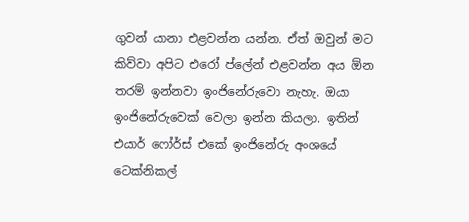ගුවන් යානා එළවන්න යන්න. ඒත් ඔවුන් මට කිව්වා අපිට එරෝ ප්ලේන් එළවන්න අය ඕන තරම් ඉන්නවා ඉංජිනේරුවො නැහැ. ඔයා ඉංජිනේරුවෙක් වෙලා ඉන්න කියලා. ඉතින් එයාර් ෆෝර්ස් එකේ ඉංජිනේරු අංශයේ ටෙක්නිකල්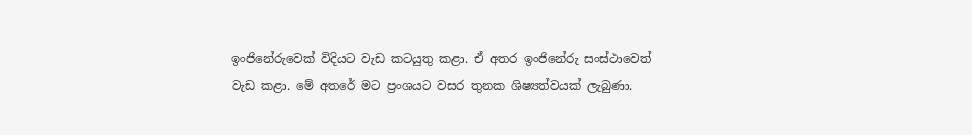ඉංජිනේරුවෙක් විදියට වැඩ කටයුතු කළා. ඒ අතර ඉංජිනේරු සංස්ථාවෙත් වැඩ කළා. මේ අතරේ මට ප්‍රංශයට වසර තුනක ශිෂ්‍යත්වයක් ලැබුණා.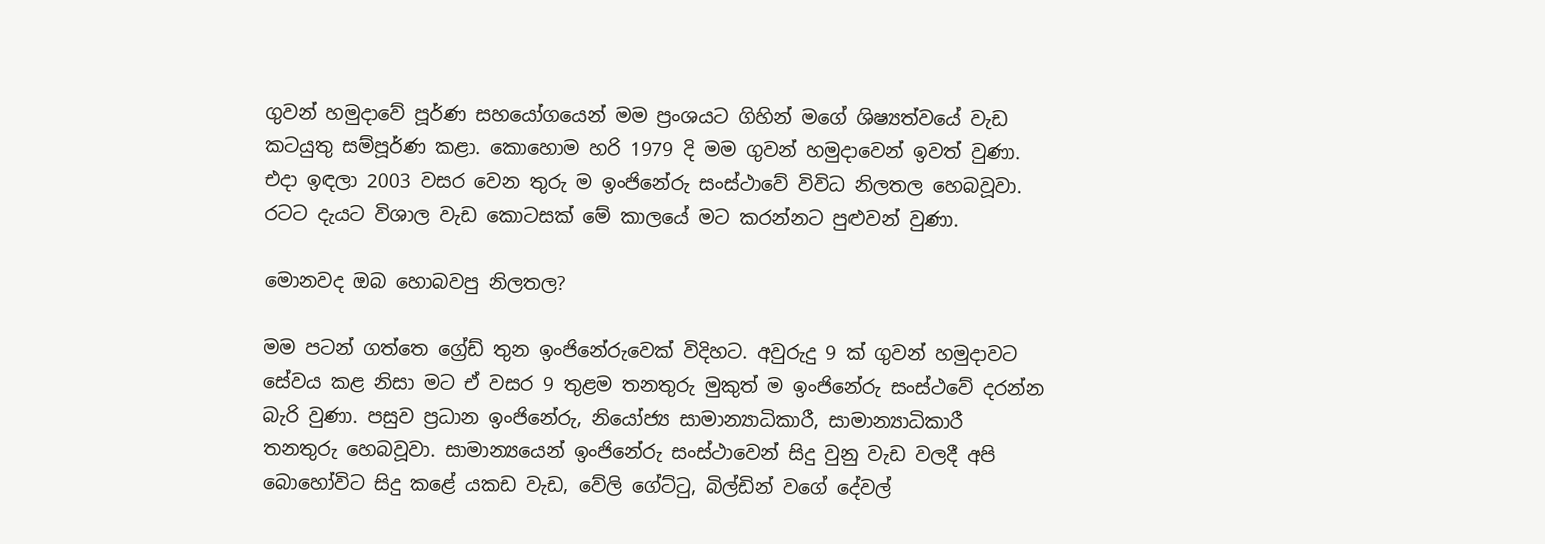ගුවන් හමුදාවේ පූර්ණ සහයෝගයෙන් මම ප්‍රංශයට ගිහින් මගේ ශිෂ්‍යත්වයේ වැඩ කටයුතු සම්පූර්ණ කළා. කොහොම හරි 1979 දි මම ගුවන් හමුදාවෙන් ඉවත් වුණා. එදා ඉඳලා 2003 වසර වෙන තුරු ම ඉංජිනේරු සංස්ථාවේ විවිධ නිලතල හෙබවූවා. රටට දැයට විශාල වැඩ කොටසක් මේ කාලයේ මට කරන්නට පුළුවන් වුණා.

මොනවද ඔබ හොබවපු නිලතල?

මම පටන් ගත්තෙ ග්‍රේඩ් තුන ඉංජිනේරුවෙක් විදිහට. අවුරුදු 9 ක් ගුවන් හමුදාවට සේවය කළ නිසා මට ඒ වසර 9 තුළම තනතුරු මුකුත් ම ඉංජිනේරු සංස්ථවේ දරන්න බැරි වුණා. පසුව ප්‍රධාන ඉංජිනේරු, නියෝජ්‍ය සාමාන්‍යාධිකාරී, සාමාන්‍යාධිකාරී තනතුරු හෙබවූවා. සාමාන්‍යයෙන් ඉංජිනේරු සංස්ථාවෙන් සිදු වුනු වැඩ වලදී අපි බොහෝවිට සිදු කළේ යකඩ වැඩ, වේලි ගේට්ටු, බිල්ඩින් වගේ දේවල්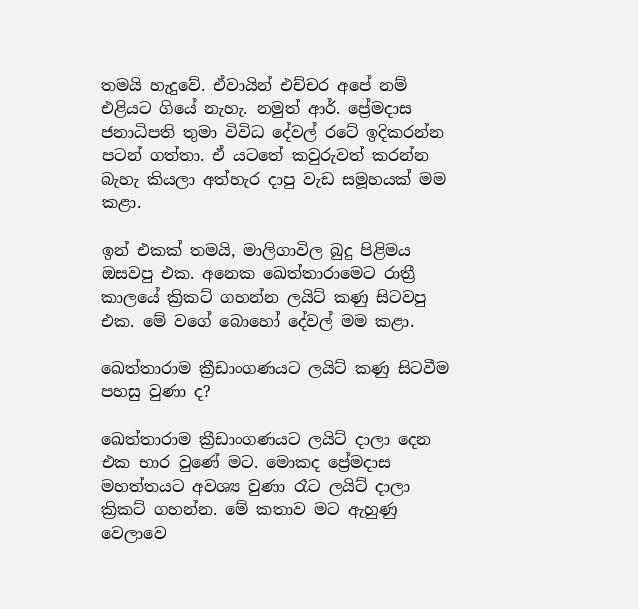තමයි හැදුවේ. ඒවායින් එච්චර අපේ නම් එළියට ගියේ නැහැ. නමුත් ආර්. ප්‍රේමදාස ජනාධිපති තුමා විවිධ දේවල් රටේ ඉදිකරන්න පටන් ගත්තා. ඒ යටතේ කවුරුවත් කරන්න බැහැ කියලා අත්හැර දාපු වැඩ සමූහයක් මම කළා.

ඉන් එකක් තමයි, මාලිගාවිල බුදු පිළිමය ඔසවපු එක. අනෙක ඛෙත්තාරාමෙට රාත්‍රී කාලයේ ක්‍රිකට් ගහන්න ලයිට් කණු සිටවපු එක. මේ වගේ බොහෝ දේවල් මම කළා.

ඛෙත්තාරාම ක්‍රීඩාංගණයට ලයිට් කණු සිටවීම පහසු වුණා ද?

ඛෙත්තාරාම ක්‍රීඩාංගණයට ලයිට් දාලා දෙන එක භාර වුණේ මට. මොකද ප්‍රේමදාස මහත්තයට අවශ්‍ය වුණා රෑට ලයිට් දාලා ක්‍රිකට් ගහන්න. මේ කතාව මට ඇහුණු වෙලාවෙ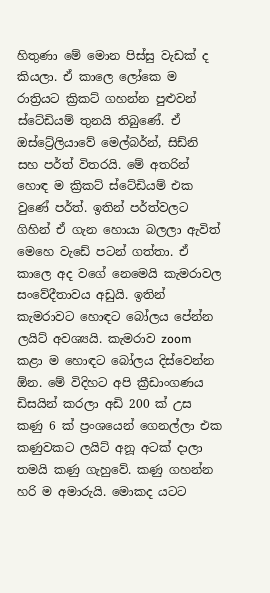හිතුණා මේ මොන පිස්සු වැඩක් ද කියලා. ඒ කාලෙ ලෝකෙ ම රාත්‍රියට ක්‍රිකට් ගහන්න පුළුවන් ස්ටේඩියම් තුනයි තිබුණේ. ඒ ඔස්ට්‍රේලියාවේ මෙල්බර්න්, සිඩ්නි සහ පර්ත් විතරයි. මේ අතරින් හොඳ ම ක්‍රිකට් ස්ටේඩියම් එක වුණේ පර්ත්. ඉතින් පර්ත්වලට ගිහින් ඒ ගැන ‍හොයා බලලා ඇවිත් මෙහෙ වැඩේ පටන් ගත්තා. ඒ කාලෙ අද වගේ නෙමෙයි කැමරාවල සංවේදීතාවය අඩුයි. ඉතින් කැමරාවට හොඳට බෝලය පේන්න ලයිට් අවශ්‍යයි. කැමරාව zoom කළා ම හොඳට බෝලය දිස්වෙන්න ඕ‍න. මේ විදිහට අපි ක්‍රීඩාංගණය ඩිසයින් කරලා අඩි 200 ක් උස කණු 6 ක් ප්‍රංශයෙන් ගෙනල්ලා එක කණුවකට ලයිට් අනූ අටක් දාලා තමයි කණු ගැහුවේ. කණු ගහන්න හරි ම අමාරුයි. මොකද යටට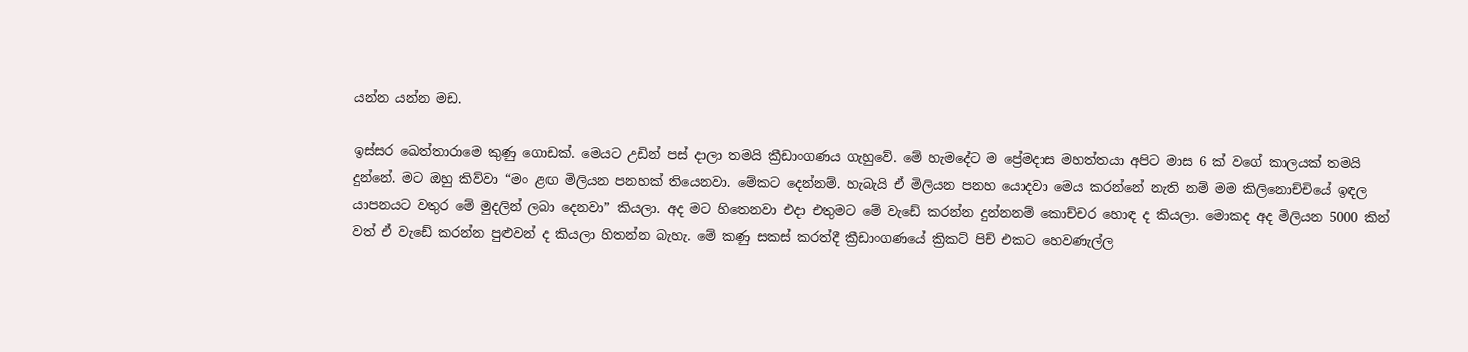යන්න යන්න මඩ.

ඉස්සර ඛෙත්තාරාමෙ කුණු ගොඩක්. මෙයට උඩින් පස් දාලා තමයි ක්‍රීඩාංගණය ගැහුවේ. මේ හැමදේට ම ප්‍රේමදාස මහත්තයා අපිට මාස 6 ක් වගේ කාලයක් තමයි දුන්නේ. මට ඔහු කිව්වා “මං ළඟ මිලියන පනහක් තියෙනවා. මේකට දෙන්නම්. හැබැයි ඒ මිලියන පනහ යොදවා මෙය කරන්නේ නැති නම් මම කිලිනොච්චියේ ඉඳල යාපනයට වතුර මේ මුදලින් ලබා දෙනවා” කියලා. අද මට හිතෙනවා එදා එතුමට මේ වැඩේ කරන්න දුන්නනම් කොච්චර හොඳ ද කියලා. මොකද අද මිලියන 5000 කින් වත් ඒ වැඩේ කරන්න පුළුවන් ද කියලා හිතන්න බැහැ. මේ කණු සකස් කරත්දී ක්‍රීඩාංගණයේ ක්‍රිකට් පිච් එකට හෙවණැල්ල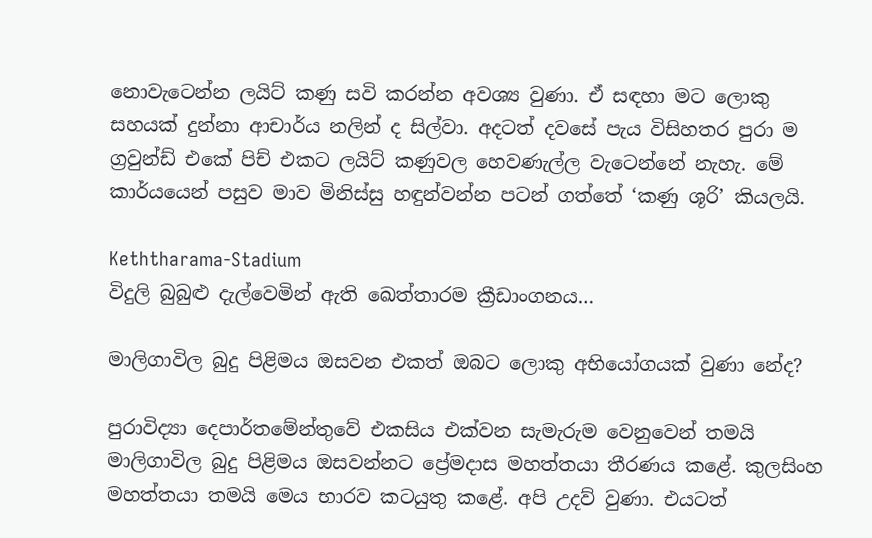නොවැටෙන්න ලයිට් කණු සවි කරන්න අවශ්‍ය වුණා. ඒ සඳහා මට ලොකු සහයක් දුන්නා ආචාර්ය නලින් ද සිල්වා. අදටත් දවසේ පැය විසිහතර පුරා ම ග්‍රවුන්ඩ් එකේ පිච් එකට ලයිට් කණුවල හෙවණැල්ල වැටෙන්නේ නැහැ. මේ කාර්යයෙන් පසුව මාව මිනිස්සු හඳුන්වන්න පටන් ගත්තේ ‘කණු ශූරි’ කියලයි.

Keththarama-Stadium
විදුලි බුබුළු දැල්වෙමින් ඇති ඛෙත්තාරම ක්‍රීඩාංගනය…

මාලිගාවිල බුදු පිළිමය ඔසවන එකත් ඔබට ලොකු අභියෝගයක් වුණා නේද?

පුරාවිද්‍යා දෙපාර්තමේන්තුවේ එකසිය එක්වන සැමැරුම වෙනුවෙන් තමයි මාලිගාවිල බුදු පිළිමය ඔසවන්නට ප්‍රේමදාස මහත්තයා තීරණය කළේ. කුලසිංහ මහත්තයා තමයි මෙය භාරව කටයුතු කළේ. අපි උදව් වුණා. එයටත්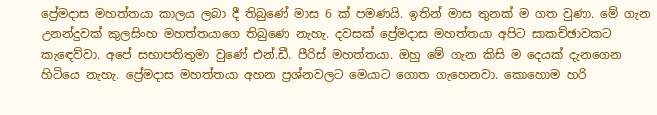ප්‍රේමදාස මහත්තයා කාලය ලබා දී තිබුණේ මාස 6 ක් පමණයි. ඉතින් මාස තුනක් ම ගත වුණා. මේ ගැන උනන්දුවක් කුලසිංහ මහත්තයාගෙ තිබුණෙ නැහැ. දවසක් ප්‍රේමදාස මහත්තයා අපිට සාකච්ඡාවකට කැ‍ඳෙව්වා. අපේ සභාපතිතුමා වුණේ එන්.ඩී. පීරිස් මහත්තයා. ඔහු මේ ගැන කිසි ම දෙයක් දැනගෙන හිටියෙ නැහැ. ප්‍රේමදාස මහත්තයා අහන ප්‍රශ්නවලට මෙයාට ගොත ගැහෙනවා. කොහොම හරි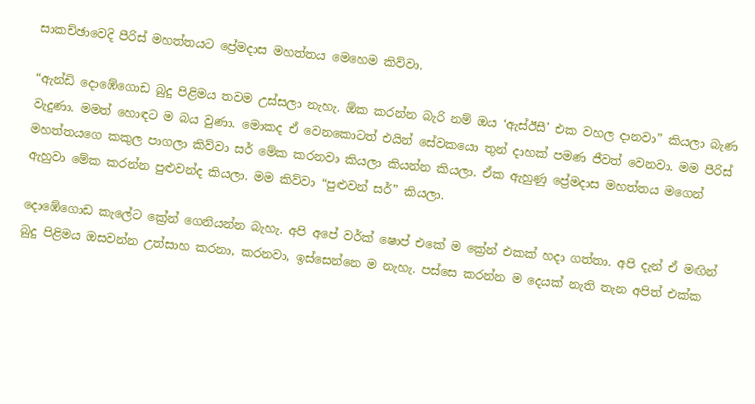සාකච්ඡාවෙදි පීරිස් මහත්තයට ප්‍රේමදාස මහත්තය මෙහෙම කිව්වා.

“ඇන්ඩි දොඹේගොඩ බුදු පිළිමය තවම උස්සලා නැහැ. ඕක කරන්න බැරි නම් ඔය ‘ඇස්ඊසී’ එක වහල දානවා” කියලා බැණ වැදුණා. මමත් හොඳට ම බය වුණා. මොකද ඒ වෙනකොටත් එයින් සේවකයො තුන් දාහක් පමණ ජීවත් වෙනවා. මම පීරිස් මහත්තයගෙ කකුල පාගලා කිව්වා සර් මේක කරනවා කියලා කියන්න කියලා. ඒක ඇහුණු ප්‍රේමදාස මහත්තය මගෙන් ඇහුවා මේක කරන්න පුළුවන්ද කියලා. මම කිව්වා “පුළුවන් සර්” කියලා.

දොඹේගොඩ කැලේට ක්‍රේන් ගෙනියන්න බැහැ. අපි අපේ වර්ක් ෂොප් එකේ ම ක්‍රේන් එකක් හදා ගත්තා. අපි දැන් ඒ මඟින් බුදු පිළිමය ඔසවන්න උත්සාහ කරනා, කරනවා, ඉස්සෙන්නෙ ම නැහැ. පස්සෙ කරන්න ම දෙයක් නැති තැන අපිත් එක්ක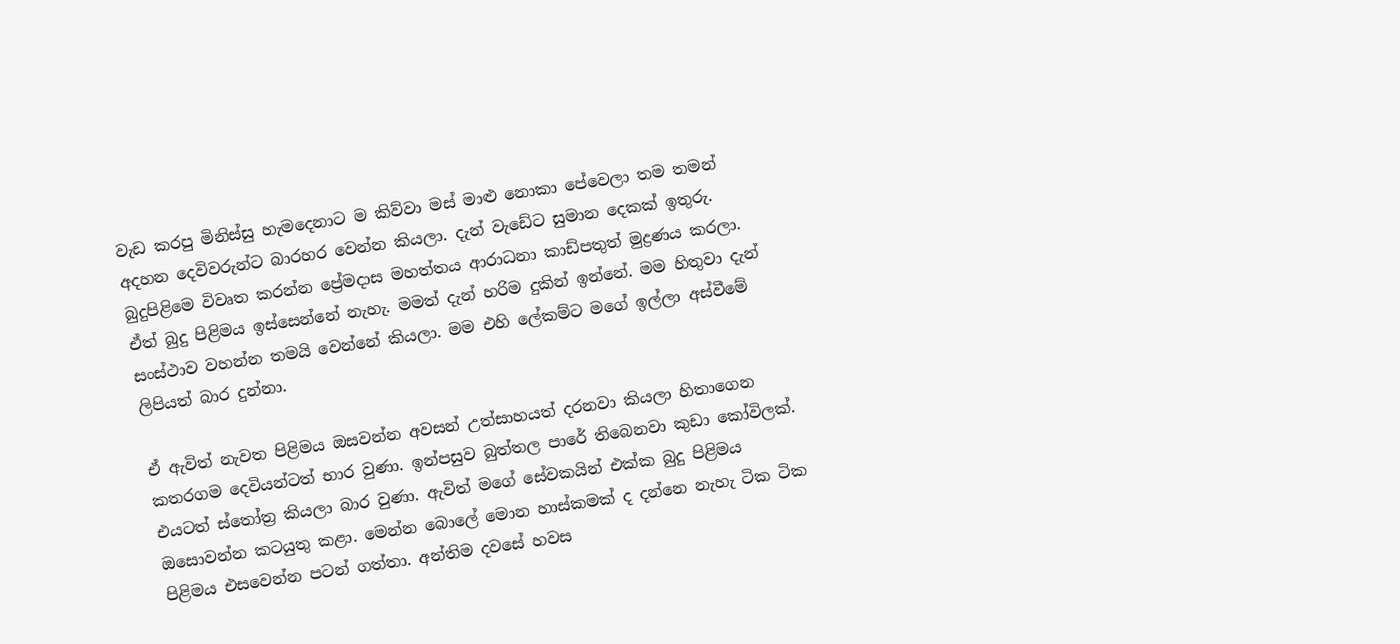වැඩ කරපු මිනිස්සු හැමදෙනාට ම කිව්වා මස් මාළු නොකා පේවෙලා තම තමන් අදහන දෙවිවරුන්ට බාරහර වෙන්න කියලා. දැන් වැඩේට සුමාන දෙකක් ඉතුරු. බුදුපිළිමෙ විවෘත කරන්න ප්‍රේමදාස මහත්තය ආරාධනා කාඩ්පතුත් මුද්‍රණය කරලා. ඒත් බුදු පිළිමය ඉස්සෙන්නේ නැහැ. මමත් දැන් හරිම දුකින් ඉන්නේ. මම හිතුවා දැන් සංස්ථාව වහන්න තමයි වෙන්නේ කියලා. මම එහි ලේකම්ට මගේ ඉල්ලා අස්වීමේ ලිපියත් බාර දුන්නා.

ඒ ඇවිත් නැවත පිළිමය ඔසවන්න අවසන් උත්සාහයත් දරනවා කියලා හිතාගෙන කතරගම දෙවියන්ටත් භාර වුණා. ඉන්පසුව බුත්තල පාරේ තිබෙනවා කුඩා කෝවිලක්. එයටත් ස්තෝත්‍ර කියලා බාර වුණා. ඇවිත් මගේ සේවකයින් එක්ක බුදු පිළිමය ඔසොවන්න කටයුතු කළා. මෙන්න බොලේ මොන හාස්කමක් ද දන්නෙ නැහැ ටික ටික පිළිමය එසවෙන්න පටන් ගත්තා. අන්තිම දවසේ හවස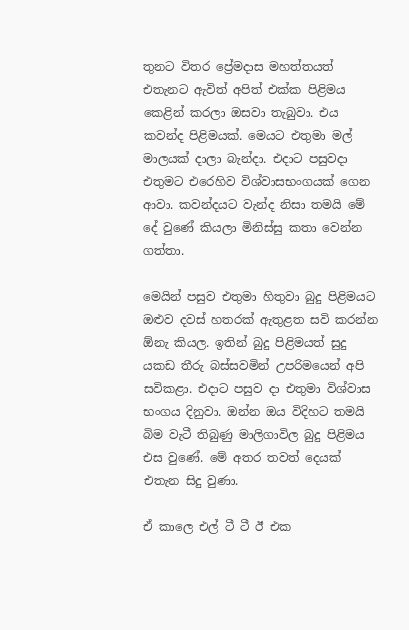තුනට විතර ප්‍රේමදාස මහත්තයත් එතැනට ඇවිත් අපිත් එක්ක පිළිමය කෙළින් කරලා ඔසවා තැබුවා. එය කවන්ද පිළිමයක්. මෙයට එතුමා මල් මාලයක් දාලා බැන්දා. එදාට පසුවදා එතුමට එරෙහිව විශ්වාසභංගයක් ගෙන ආවා. කවන්දයට වැන්ද නිසා තමයි මේ දේ වුණේ කියලා මිනිස්සු කතා වෙන්න ගත්තා.

මෙයින් පසුව එතුමා හිතුවා බුදු පිළිමයට ඔළුව දවස් හතරක් ඇතුළත සවි කරන්න ඕනැ කියල. ඉතින් බුදු පිළිමයත් සුදු යකඩ තීරු බස්සවමින් උපරිමයෙන් අපි සවිකළා. එදාට පසුව දා එතුමා විශ්වාස භංගය දිනුවා. ඔන්න ඔය විදිහට තමයි බිම වැටී තිබුණු මාලිගාවිල බුදු පිළිමය එස වුණේ. මේ අතර තවත් දෙයක් එතැන සිදු වුණා.

ඒ කාලෙ එල් ටී ටී ඊ එක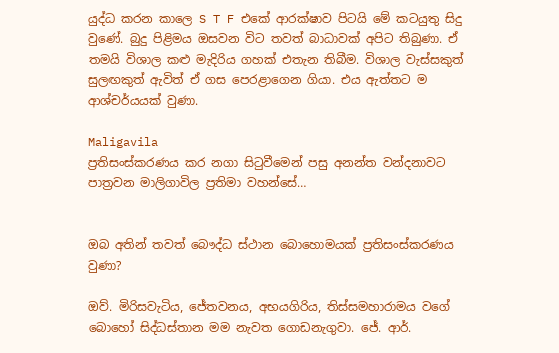යුද්ධ කරන කාලෙ S T F එකේ ආරක්ෂාව පිටයි මේ කටයුතු සිදු වුණේ. බුදු පිළිමය ඔසවන විට තවත් බාධාවක් අපිට තිබුණා. ඒ තමයි විශාල කළු මැදිරිය ගහක් එතැන තිබීම. විශාල වැස්සකුත් සුලඟකුත් ඇවිත් ඒ ගස පෙරළාගෙන ගියා. එය ඇත්තට ම ආශ්චර්යයක් වුණා.

Maligavila
ප්‍රතිසංස්කරණය කර නගා සිටුවීමෙන් පසු අනන්ත වන්දනාවට පාත්‍රවන මාලිගාවිල ප්‍රතිමා වහන්සේ…


ඔබ අතින් තවත් බෞද්ධ ස්ථාන බොහොමයක් ප්‍රතිසංස්කරණය වුණා?

ඔව්. මිරිසවැටිය, ජේතවනය, අභයගිරිය, තිස්සමහාරාමය වගේ බොහෝ සිද්ධස්තාන මම නැවත ගොඩනැගුවා. ජේ. ආර්.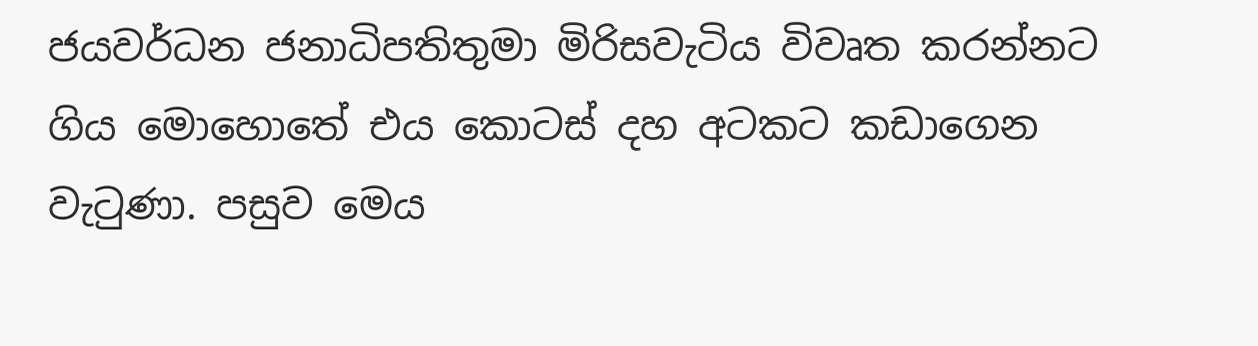ජයවර්ධන ජනාධිපතිතුමා මිරිසවැටිය විවෘත කරන්නට ගිය මොහොතේ එය කොටස් දහ අටකට කඩාගෙන වැටුණා. පසුව මෙය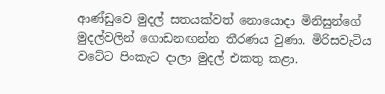ආණ්ඩුවෙ මුදල් සතයක්වත් නොයොදා මිනිසුන්ගේ මුදල්වලින් ගොඩනඟන්න තීරණය වුණා. මිරිසවැටිය වටේට පිංකැට දාලා මුදල් එකතු කළා.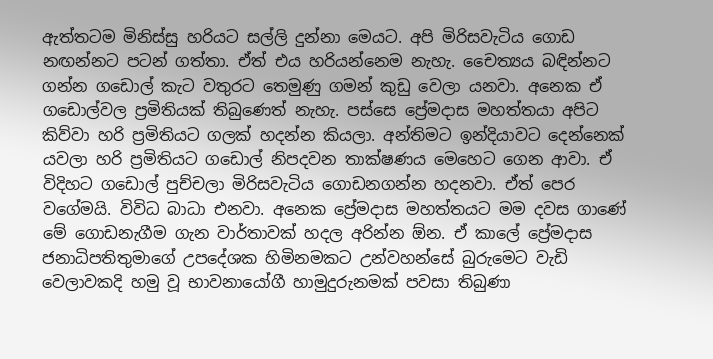ඇත්තටම මිනිස්සු හරියට සල්ලි දුන්නා මෙයට. අපි මිරිසවැටිය ගොඩ නඟන්නට පටන් ගත්තා. ඒත් එය හරියන්නෙම නැහැ. චෛත්‍යය බඳින්නට ගන්න ගඩොල් කැට වතුරට තෙමුණු ගමන් කුඩු වෙලා යනවා. අනෙක ඒ ගඩොල්වල ප්‍රමිතියක් තිබුණෙත් නැහැ. පස්සෙ ප්‍රේමදාස මහත්තයා අපිට කිව්වා හරි ප්‍රමිතියට ගලක් හදන්න කියලා. අන්තිමට ඉන්දියාවට දෙන්නෙක් යවලා හරි ප්‍රමිතියට ගඩොල් නිපදවන තාක්ෂණය මෙහෙට ගෙන ආවා. ඒ විදිහට ගඩොල් පුච්චලා මිරිසවැටිය ගොඩනගන්න හදනවා. ඒත් පෙර වගේමයි. විවිධ බාධා එනවා. අනෙක ප්‍රේමදාස මහත්තයට මම දවස ගාණේ මේ ගොඩනැගීම ගැන වාර්තාවක් හදල අරින්න ඕන. ඒ කාලේ ප්‍රේමදාස ජනාධිපතිතුමාගේ උපදේශක හිමිනමකට උන්වහන්සේ බුරුමෙට වැඩි වෙලාවකදි හමු වූ භාවනායෝගී හාමුදුරුනමක් පවසා තිබුණා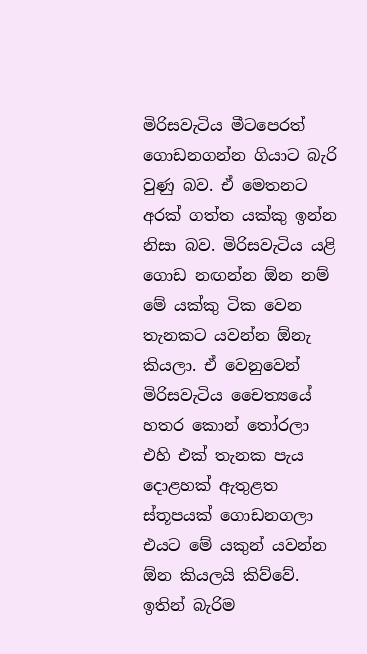මිරිසවැටිය මීටපෙරත් ගොඩනගන්න ගියාට බැරි වුණු බව. ඒ මෙතනට අරක් ගත්ත යක්කු ඉන්න නිසා බව. මිරිසවැටිය යළි ගොඩ නඟන්න ඕන නම් මේ යක්කු ටික වෙන තැනකට යවන්න ඕනැ කියලා. ඒ වෙනුවෙන් මිරිසවැටිය චෛත්‍යයේ හතර කොන් තෝරලා එහි එක් තැනක පැය දොළහක් ඇතුළත ස්තූපයක් ගොඩනගලා එයට මේ යකුන් යවන්න ඕන කියලයි කිව්වේ. ඉතින් බැරිම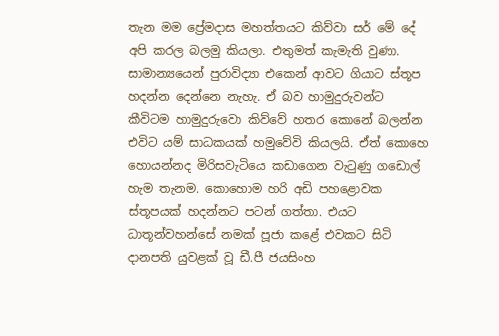තැන මම ප්‍රේමදාස මහත්තයට කිව්වා සර් මේ දේ අපි කරල බලමු කියලා. එතුමත් කැමැති වුණා. සාමාන්‍යයෙන් පුරාවිද්‍යා එකෙන් ආවට ගියාට ස්තූප හදන්න දෙන්නෙ නැහැ. ඒ බව හාමුදුරුවන්ට කීවිටම හාමුදුරුවො කිව්වේ හතර කොනේ බලන්න එවිට යම් සාධකයක් හමුවේවි කියලයි. ඒත් කොහෙ හොයන්නද මිරිසවැටියෙ කඩාගෙන වැටුණු ගඩොල් හැම තැනම. කොහොම හරි ‍අඩි පහළොවක ස්තූපයක් හදන්නට පටන් ගත්තා. එයට ධාතූන්වහන්සේ නමක් පූජා කළේ එවකට සිටි දානපති යුවළක් වූ ඩී.පී ජයසිංහ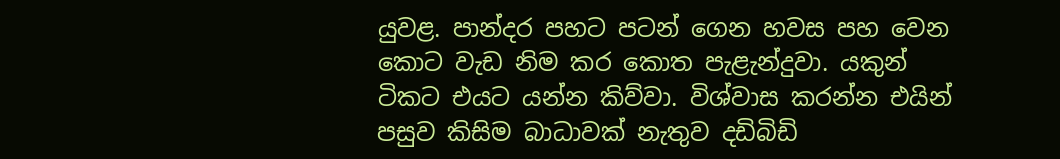යුවළ. පාන්දර පහට පටන් ගෙන හවස පහ වෙන කොට වැඩ නිම කර කොත පැළැන්දුවා. යකුන් ටිකට එයට යන්න කිව්වා. විශ්වාස කරන්න එයින් පසුව කිසිම බාධාවක් නැතුව දඩිබිඩි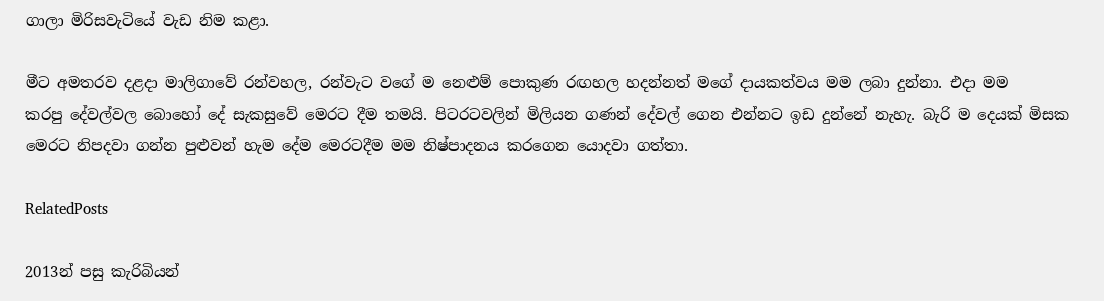ගාලා මිරිසවැටියේ වැඩ නිම කළා.

මීට අමතරව දළදා මාලිගාවේ රන්වහල, රන්වැට වගේ ම නෙළුම් පොකුණ රඟහල හදන්නත් මගේ දායකත්වය මම ලබා දුන්නා. එදා මම කරපු ‍දේවල්වල බොහෝ දේ සැකසුවේ මෙරට දීම තමයි. පිටරටවලින් මිලියන ගණන් දේවල් ගෙන එන්නට ඉඩ දුන්නේ නැහැ. බැරි ම දෙයක් ‍මිසක මෙරට නිපදවා ගන්න පුළුවන් හැම දේම මෙරටදීම මම නිෂ්පාදනය කරගෙන යොදවා ගත්තා.

RelatedPosts

2013න් පසු කැරිබියන්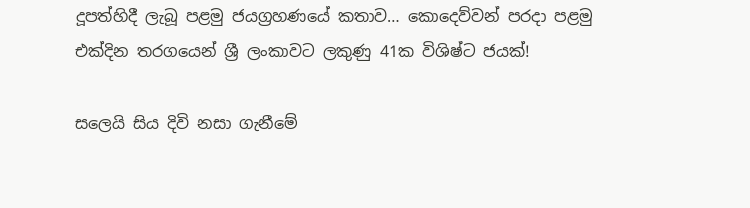දූපත්හිදී ලැබූ පළමු ජයග්‍රහණයේ කතාව… කොදෙව්වන් පරදා පළමු එක්දින තරගයෙන් ශ්‍රී ලංකාවට ලකුණු 41ක විශිෂ්ට ජයක්!

සලෙයි සිය දිවි නසා ගැනීමේ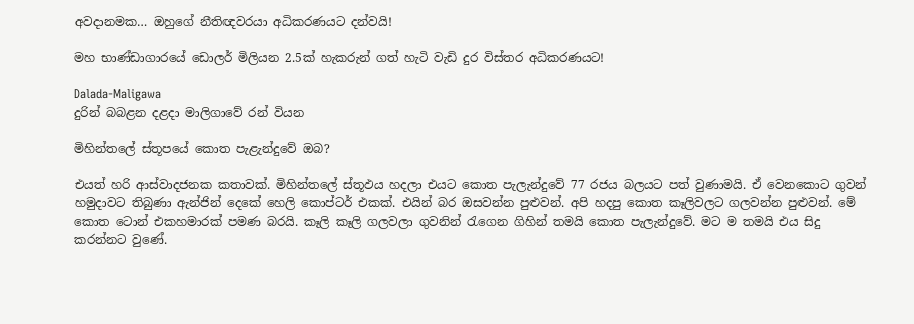අවදානමක… ඔහුගේ නීතිඥවරයා අධිකරණයට දන්වයි!

මහ භාණ්ඩාගාරයේ ඩොලර් මිලියන 2.5ක් හැකරුන් ගත් හැටි වැඩි දුර විස්තර අධිකරණයට!

Dalada-Maligawa
දුරින් බබළන දළදා මාලිගාවේ රන් වියන

මිහින්තලේ ස්තූපයේ කොත පැළැන්දුවේ ඔබ?

එයත් හරි ආස්වාදජනක කතාවක්. මිහින්තලේ ස්තූඵය හදලා එයට කොත පැලැන්දුවේ 77 රජය බලයට පත් වුණාමයි. ඒ වෙනකොට ගුවන් හමුදාවට තිබුණා ඇන්ජින් දෙකේ හෙලි කොප්ටර් එකක්. එයින් බර ඔසවන්න පුළුවන්. අපි හදපු කොත කෑලිවලට ගලවන්න පුළුවන්. මේ කොත ටොන් එකහමාරක් පමණ බරයි. කෑලි කෑලි ගලවලා ගුවනින් රැගෙන ගිහින් තමයි කොත පැලැන්දුවේ. මට ම තමයි එය සිදු කරන්නට වුණේ.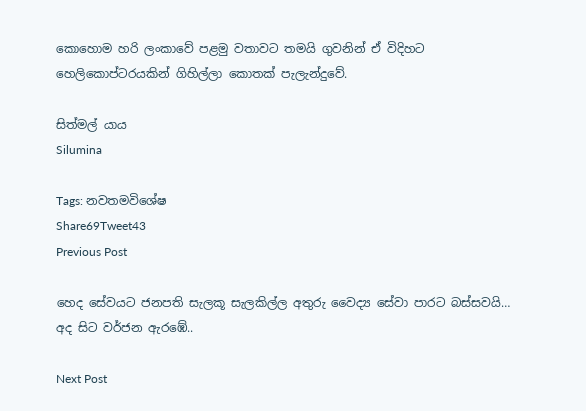කොහොම හරි ලංකාවේ පළමු වතාවට තමයි ගුවනින් ඒ විදිහට හෙලිකොප්ටරයකින් ගිහිල්ලා කොතක් පැලැන්දුවේ.

සිත්මල් යාය
Silumina

Tags: නවතමවිශේෂ
Share69Tweet43
Previous Post

හෙද සේවයට ජනපති සැලකූ සැලකිල්ල අතුරු වෛද්‍ය සේවා පාරට බස්සවයි… අද සිට වර්ජන ඇරඹේ..

Next Post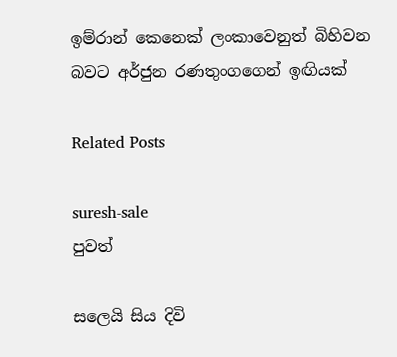ඉම්රාන් කෙනෙක් ලංකාවෙනුත් බිහිවන බවට අර්ජුන රණතුංගගෙන් ඉඟියක්

Related Posts

suresh-sale
පුවත්

සලෙයි සිය දිවි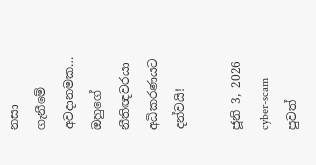නසා ගැනීමේ අවදානමක… ඔහුගේ නීතිඥවරයා අධිකරණයට දන්වයි!

ජූනි 3, 2026
cyber-scam
පුවත්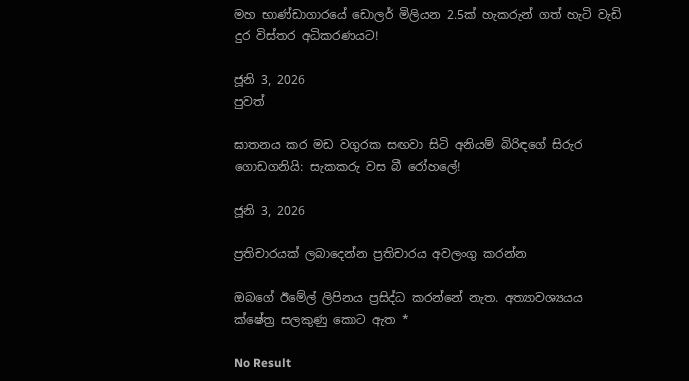මහ භාණ්ඩාගාරයේ ඩොලර් මිලියන 2.5ක් හැකරුන් ගත් හැටි වැඩි දුර විස්තර අධිකරණයට!

ජූනි 3, 2026
පුවත්

ඝාතනය කර මඩ වගුරක සඟවා සිටි අනියම් බිරිඳගේ සිරුර ගොඩගනියි: සැකකරු වස බී රෝහලේ!

ජූනි 3, 2026

ප්‍රතිචාරයක් ලබාදෙන්න ප්‍රතිචාරය අවලංගු කරන්න

ඔබගේ ඊමේල් ලිපිනය ප්‍රසිද්ධ කරන්නේ නැත. අත්‍යාවශ්‍යයය ක්ෂේත්‍ර සලකුණු කොට ඇත *

No Result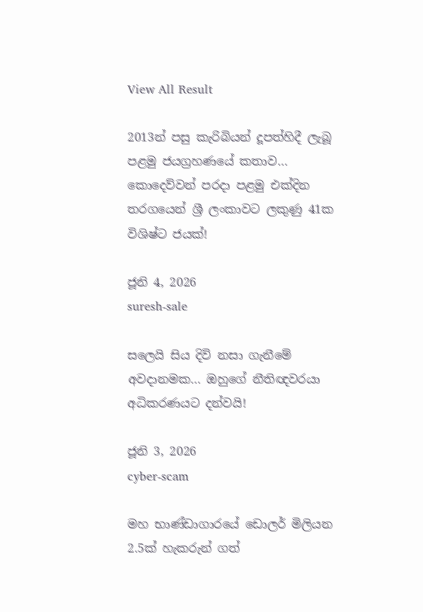View All Result

2013න් පසු කැරිබියන් දූපත්හිදී ලැබූ පළමු ජයග්‍රහණයේ කතාව… කොදෙව්වන් පරදා පළමු එක්දින තරගයෙන් ශ්‍රී ලංකාවට ලකුණු 41ක විශිෂ්ට ජයක්!

ජූනි 4, 2026
suresh-sale

සලෙයි සිය දිවි නසා ගැනීමේ අවදානමක… ඔහුගේ නීතිඥවරයා අධිකරණයට දන්වයි!

ජූනි 3, 2026
cyber-scam

මහ භාණ්ඩාගාරයේ ඩොලර් මිලියන 2.5ක් හැකරුන් ගත්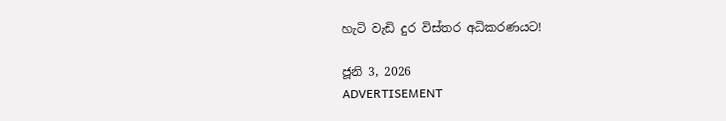හැටි වැඩි දුර විස්තර අධිකරණයට!

ජූනි 3, 2026
ADVERTISEMENT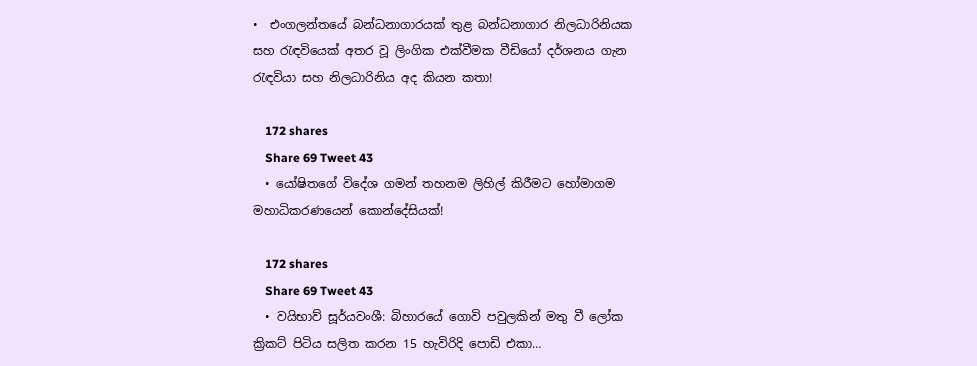•  එංගලන්තයේ බන්ධනාගාරයක් තුළ බන්ධනාගාර නිලධාරිනියක සහ රැඳවියෙක් අතර වූ ලිංගික එක්වීමක වීඩියෝ දර්ශනය ගැන     රැඳවියා සහ නිලධාරිනිය අද කියන කතා!

    172 shares
    Share 69 Tweet 43
  • යෝෂිතගේ විදේශ ගමන් තහනම ලිහිල් කිරීමට හෝමාගම මහාධිකරණයෙන් කොන්දේසියක්!

    172 shares
    Share 69 Tweet 43
  • වයිභාව් සූර්යවංශී: බිහාරයේ ගොවි පවුලකින් මතු වී ලෝක ක්‍රිකට් පිටිය සලිත කරන 15 හැවිරිදි පොඩි එකා…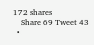172 shares
    Share 69 Tweet 43
  •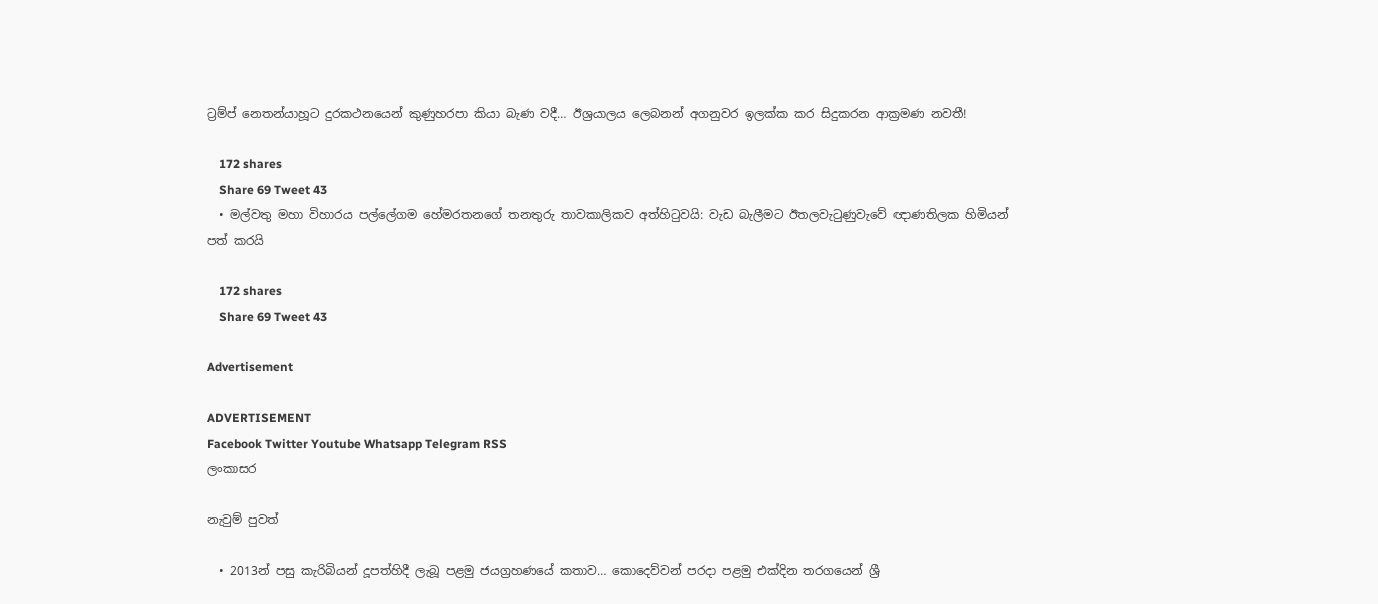ට්‍රම්ප් නෙතන්යාහූට දුරකථනයෙන් කුණුහරපා කියා බැණ වදී… ඊශ්‍රයාලය ලෙබනන් අගනුවර ඉලක්ක කර සිදුකරන ආක්‍රමණ නවතී!

    172 shares
    Share 69 Tweet 43
  • මල්වතු මහා විහාරය පල්ලේගම හේමරතනගේ තනතුරු තාවකාලිකව අත්හිටුවයි: වැඩ බැලීමට ඊතලවැටුණුවැවේ ඥාණතිලක හිමියන් පත් කරයි

    172 shares
    Share 69 Tweet 43

Advertisement

ADVERTISEMENT
Facebook Twitter Youtube Whatsapp Telegram RSS
ලංකාසර

නැවුම් පුවත්

  • 2013න් පසු කැරිබියන් දූපත්හිදී ලැබූ පළමු ජයග්‍රහණයේ කතාව… කොදෙව්වන් පරදා පළමු එක්දින තරගයෙන් ශ්‍රී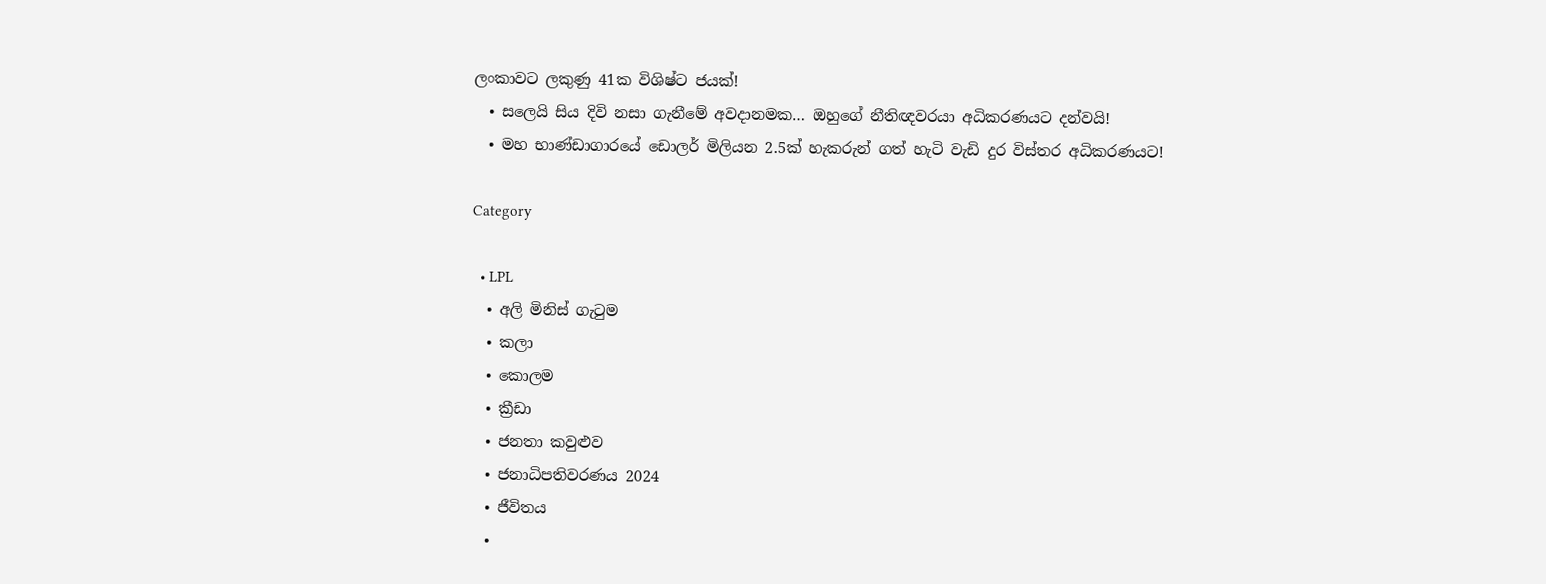ලංකාවට ලකුණු 41ක විශිෂ්ට ජයක්!
  • සලෙයි සිය දිවි නසා ගැනීමේ අවදානමක… ඔහුගේ නීතිඥවරයා අධිකරණයට දන්වයි!
  • මහ භාණ්ඩාගාරයේ ඩොලර් මිලියන 2.5ක් හැකරුන් ගත් හැටි වැඩි දුර විස්තර අධිකරණයට!

Category

  • LPL
  • අලි මිනිස් ගැටුම
  • කලා
  • කොලම
  • ක්‍රීඩා
  • ජනතා කවුළුව
  • ජනාධිපතිවරණය 2024
  • ජීවිතය
  •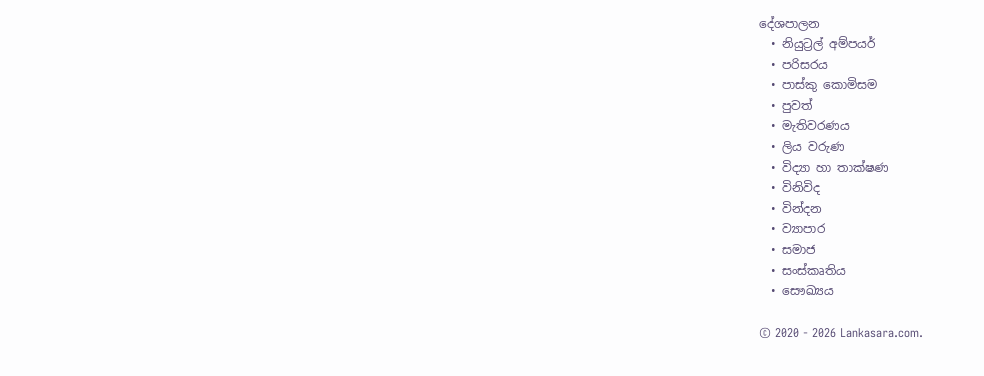දේශපාලන
  • නියුට්‍රල් අම්පයර්
  • පරිසරය
  • පාස්කු කොමිසම
  • පුවත්
  • මැතිවරණය
  • ලිය වරුණ
  • විද්‍යා හා තාක්ෂණ
  • විනිවිද
  • වින්දන
  • ව්‍යාපාර
  • සමාජ
  • සංස්කෘතිය
  • සෞඛ්‍යය

© 2020 - 2026 Lankasara.com.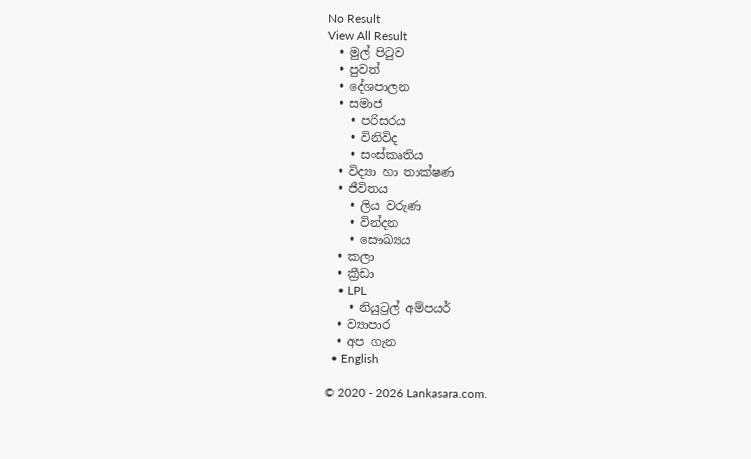No Result
View All Result
  • මුල් පිටුව
  • පුවත්
  • දේශපාලන
  • සමාජ
    • පරිසරය
    • විනිවිද
    • සංස්කෘතිය
  • විද්‍යා හා තාක්ෂණ
  • ජීවිතය
    • ලිය වරුණ
    • වින්දන
    • සෞඛ්‍යය
  • කලා
  • ක්‍රීඩා
    • LPL
    • නියුට්‍රල් අම්පයර්
  • ව්‍යාපාර
  • අප ගැන
  • English

© 2020 - 2026 Lankasara.com.